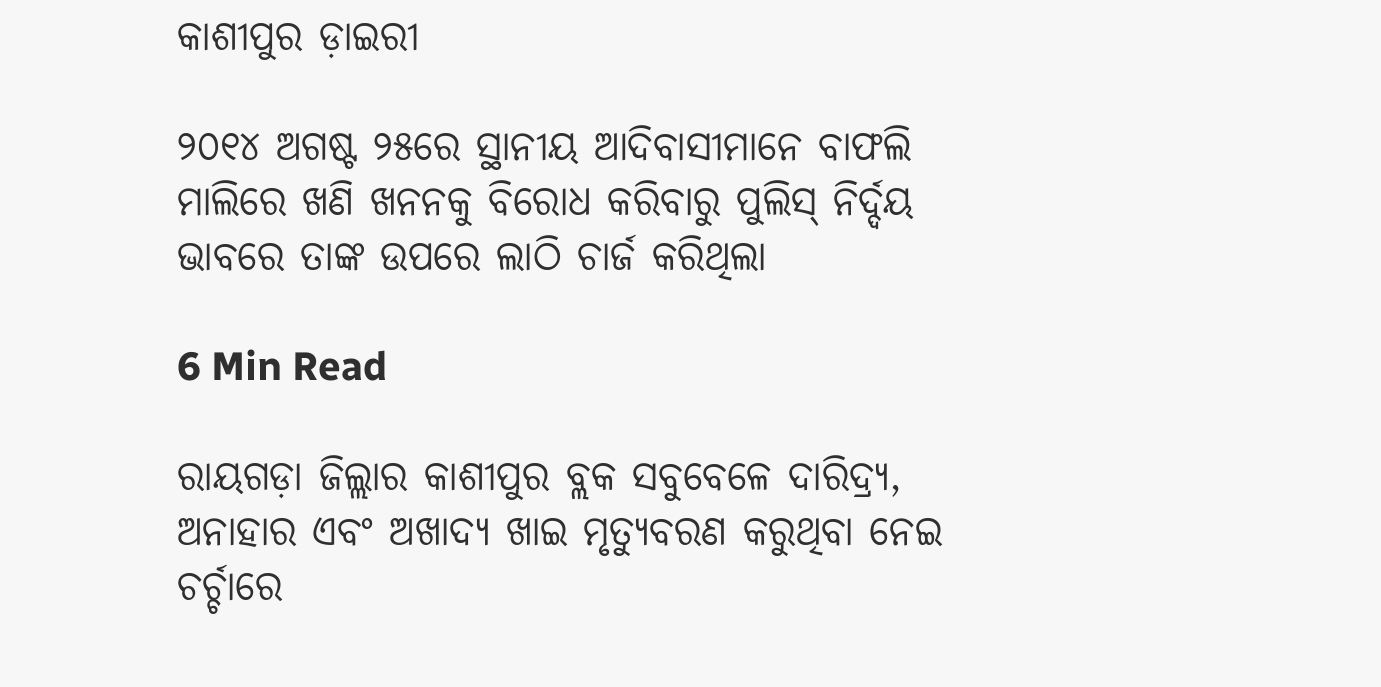କାଶୀପୁର ଡ଼ାଇରୀ

୨୦୧୪ ଅଗଷ୍ଟ ୨୫ରେ ସ୍ଥାନୀୟ ଆଦିବାସୀମାନେ ବାଫଲି ମାଲିରେ ଖଣି ଖନନକୁ ବିରୋଧ କରିବାରୁ ପୁଲିସ୍ ନିର୍ଦ୍ଦୟ ଭାବରେ ତାଙ୍କ ଉପରେ ଲାଠି ଚାର୍ଜ କରିଥିଲା

6 Min Read

ରାୟଗଡ଼ା ଜିଲ୍ଲାର କାଶୀପୁର ବ୍ଲକ ସବୁବେଳେ ଦାରିଦ୍ର‌୍ୟ, ଅନାହାର ଏବଂ ଅଖାଦ୍ୟ ଖାଇ ମୃତ୍ୟୁବରଣ କରୁଥିବା ନେଇ ଚର୍ଚ୍ଚାରେ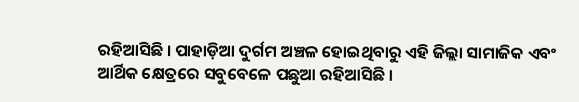ରହିଆସିଛି । ପାହାଡ଼ିଆ ଦୁର୍ଗମ ଅଞ୍ଚଳ ହୋଇଥିବାରୁ ଏହି ଜିଲ୍ଲା ସାମାଜିକ ଏବଂ ଆର୍ଥିକ କ୍ଷେତ୍ରରେ ସବୁବେଳେ ପଛୁଆ ରହିଆସିଛି ।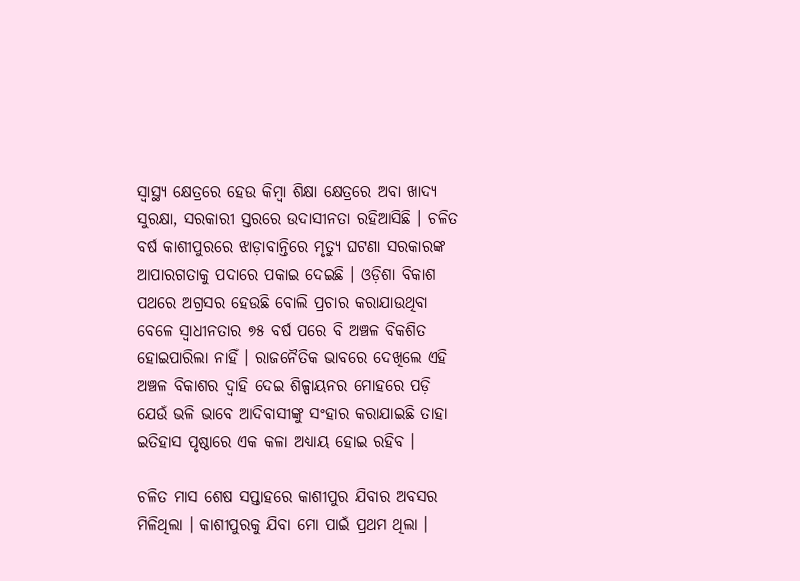ସ୍ୱାସ୍ଥ୍ୟ କ୍ଷେତ୍ରରେ ହେଉ କିମ୍ବା ଶିକ୍ଷା କ୍ଷେତ୍ରରେ ଅବା ଖାଦ୍ୟ ସୁରକ୍ଷା, ସରକାରୀ ସ୍ତରରେ ଉଦାସୀନତା ରହିଆସିଛି । ଚଳିତ ବର୍ଷ କାଶୀପୁରରେ ଝାଡ଼ାବାନ୍ତିରେ ମୃତ୍ୟୁ ଘଟଣା ସରକାରଙ୍କ ଆପାରଗତାକୁ ପଦାରେ ପକାଇ ଦେଇଛି । ଓଡ଼ିଶା ବିକାଶ ପଥରେ ଅଗ୍ରସର ହେଉଛି ବୋଲି ପ୍ରଚାର କରାଯାଉଥିବା ବେଳେ ସ୍ୱାଧୀନତାର ୭୫ ବର୍ଷ ପରେ ବି ଅଞ୍ଚଳ ବିକଶିତ ହୋଇପାରିଲା ନାହିଁ । ରାଜନୈତିକ ଭାବରେ ଦେଖିଲେ ଏହି ଅଞ୍ଚଳ ବିକାଶର ଦ୍ୱାହି ଦେଇ ଶିଳ୍ପାୟନର ମୋହରେ ପଡ଼ି ଯେଉଁ ଭଳି ଭାବେ ଆଦିବାସୀଙ୍କୁ ସଂହାର କରାଯାଇଛି ତାହା ଇତିହାସ ପୃଷ୍ଠାରେ ଏକ କଳା ଅଧ୍ୟାୟ ହୋଇ ରହିବ ।

ଚଳିତ ମାସ ଶେଷ ସପ୍ତାହରେ କାଶୀପୁର ଯିବାର ଅବସର ମିଳିଥିଲା । କାଶୀପୁରକୁ ଯିବା ମୋ ପାଇଁ ପ୍ରଥମ ଥିଲା ।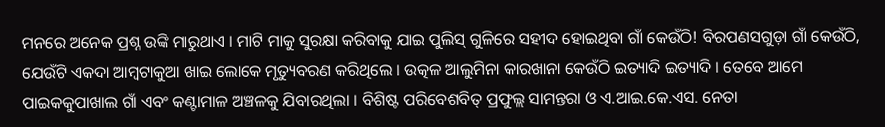ମନରେ ଅନେକ ପ୍ରଶ୍ନ ଉଙ୍କି ମାରୁଥାଏ । ମାଟି ମାକୁ ସୁରକ୍ଷା କରିବାକୁ ଯାଇ ପୁଲିସ୍ ଗୁଳିରେ ସହୀଦ ହୋଇଥିବା ଗାଁ କେଉଁଠି! ବିରପଣସଗୁଡ଼ା ଗାଁ କେଉଁଠି, ଯେଉଁଟି ଏକଦା ଆମ୍ବଟାକୁଆ ଖାଇ ଲୋକେ ମୃତ୍ୟୁବରଣ କରିଥିଲେ । ଉତ୍କଳ ଆଲୁମିନା କାରଖାନା କେଉଁଠି ଇତ୍ୟାଦି ଇତ୍ୟାଦି । ତେବେ ଆମେ ପାଇକକୁପାଖାଲ ଗାଁ ଏବଂ କଣ୍ଟାମାଳ ଅଞ୍ଚଳକୁ ଯିବାରଥିଲା । ବିଶିଷ୍ଟ ପରିବେଶବିତ୍ ପ୍ରଫୁଲ୍ଲ ସାମନ୍ତରା ଓ ଏ.ଆଇ.କେ.ଏସ. ନେତା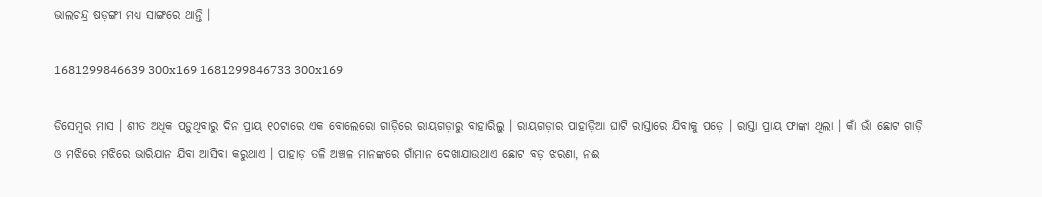ଭାଲଚନ୍ଦ୍ର ଷଡ଼ଙ୍ଗୀ ମଧ୍ୟ ସାଙ୍ଗରେ ଥାନ୍ତି ।

1681299846639 300x169 1681299846733 300x169

ଡିସେମ୍ବର ମାସ । ଶୀତ ଅଧିକ ପଡ଼ୁଥିବାରୁ ଦିନ ପ୍ରାୟ ୧୦ଟାରେ ଏକ ବୋଲେରୋ ଗାଡ଼ିରେ ରାୟଗଡ଼ାରୁ ବାହାରିଲୁ । ରାୟଗଡ଼ାର ପାହାଡ଼ିଆ ଘାଟି ରାସ୍ତାରେ ଯିବାକୁ ପଡ଼େ । ରାସ୍ତା ପ୍ରାୟ ଫାଙ୍କା ଥିଲା । କାଁ ଭାଁ ଛୋଟ ଗାଡ଼ି ଓ ମଝିରେ ମଝିରେ ଭାରିଯାନ ଯିବା ଆସିବା କରୁଥାଏ । ପାହାଡ଼ ତଳି ଅଞ୍ଚଳ ମାନଙ୍କରେ ଗାଁମାନ ଦେଖାଯାଉଥାଏ ଛୋଟ ବଡ଼ ଝରଣା, ନଈ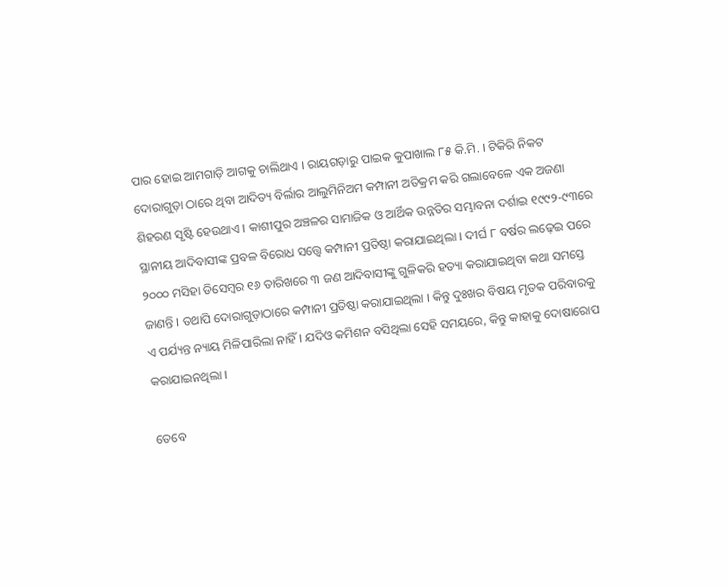ପାର ହୋଇ ଆମଗାଡ଼ି ଆଗକୁ ଚାଲିଥାଏ । ରାୟଗଡ଼ାରୁ ପାଇକ କୁପାଖାଲ ୮୫ କି.ମି. । ଟିକିରି ନିକଟ ଦୋରାଗୁଡ଼ା ଠାରେ ଥିବା ଆଦିତ୍ୟ ବିର୍ଲାର ଆଲୁମିନିଅମ କମ୍ପାନୀ ଅତିକ୍ରମ କରି ଗଲାବେଳେ ଏକ ଅଜଣା ଶିହରଣ ସୃଷ୍ଟି ହେଉଥାଏ । କାଶୀପୁର ଅଞ୍ଚଳର ସାମାଜିକ ଓ ଆର୍ଥିକ ଉନ୍ନତିର ସମ୍ଭାବନା ଦର୍ଶାଇ ୧୯୯୨-୯୩ରେ ସ୍ଥାନୀୟ ଆଦିବାସୀଙ୍କ ପ୍ରବଳ ବିରୋଧ ସତ୍ତ୍ୱେ କମ୍ପାନୀ ପ୍ରତିଷ୍ଠା କରାଯାଇଥିଲା । ଦୀର୍ଘ ୮ ବର୍ଷର ଲଢ଼େଇ ପରେ ୨୦୦୦ ମସିହା ଡିସେମ୍ବର ୧୬ ତାରିଖରେ ୩ ଜଣ ଆଦିବାସୀଙ୍କୁ ଗୁଳିକରି ହତ୍ୟା କରାଯାଇଥିବା କଥା ସମସ୍ତେ ଜାଣନ୍ତି । ତଥାପି ଦୋରାଗୁଡ଼ାଠାରେ କମ୍ପାନୀ ପ୍ରତିଷ୍ଠା କରାଯାଇଥିଲା । କିନ୍ତୁ ଦୁଃଖର ବିଷୟ ମୃତକ ପରିବାରକୁ ଏ ପର୍ଯ୍ୟନ୍ତ ନ୍ୟାୟ ମିଳିପାରିଲା ନାହିଁ । ଯଦିଓ କମିଶନ ବସିଥିଲା ସେହି ସମୟରେ, କିନ୍ତୁ କାହାକୁ ଦୋଷାରୋପ କରାଯାଇନଥିଲା ।

ତେବେ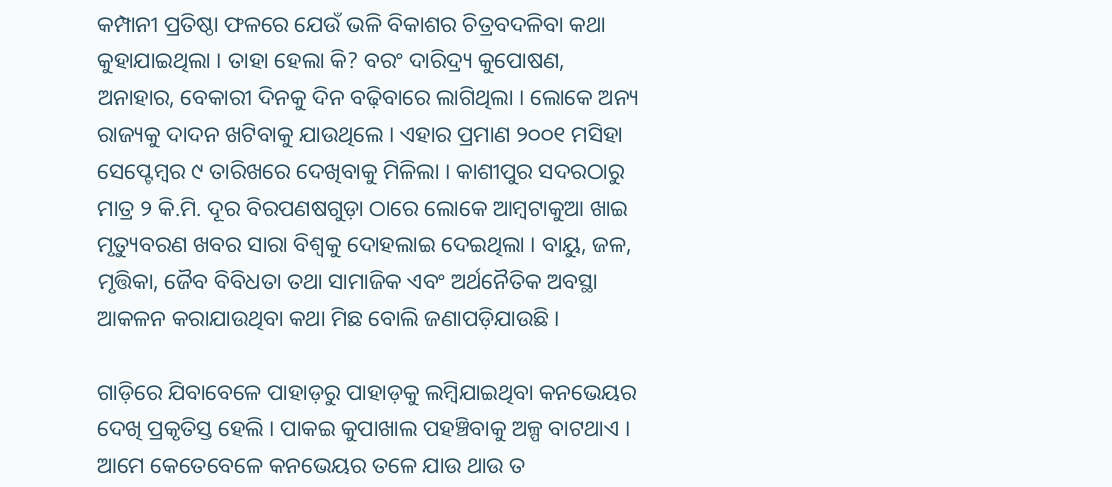କମ୍ପାନୀ ପ୍ରତିଷ୍ଠା ଫଳରେ ଯେଉଁ ଭଳି ବିକାଶର ଚିତ୍ରବଦଳିବା କଥା କୁହାଯାଇଥିଲା । ତାହା ହେଲା କି? ବରଂ ଦାରିଦ୍ର‌୍ୟ କୁପୋଷଣ, ଅନାହାର, ବେକାରୀ ଦିନକୁ ଦିନ ବଢ଼ିବାରେ ଲାଗିଥିଲା । ଲୋକେ ଅନ୍ୟ ରାଜ୍ୟକୁ ଦାଦନ ଖଟିବାକୁ ଯାଉଥିଲେ । ଏହାର ପ୍ରମାଣ ୨୦୦୧ ମସିହା ସେପ୍ଟେମ୍ବର ୯ ତାରିଖରେ ଦେଖିବାକୁ ମିଳିଲା । କାଶୀପୁର ସଦରଠାରୁ ମାତ୍ର ୨ କି.ମି. ଦୂର ବିରପଣଷଗୁଡ଼ା ଠାରେ ଲୋକେ ଆମ୍ବଟାକୁଆ ଖାଇ ମୃତ୍ୟୁବରଣ ଖବର ସାରା ବିଶ୍ୱକୁ ଦୋହଲାଇ ଦେଇଥିଲା । ବାୟୁ, ଜଳ, ମୃତ୍ତିକା, ଜୈବ ବିବିଧତା ତଥା ସାମାଜିକ ଏବଂ ଅର୍ଥନୈତିକ ଅବସ୍ଥା ଆକଳନ କରାଯାଉଥିବା କଥା ମିଛ ବୋଲି ଜଣାପଡ଼ିଯାଉଛି ।

ଗାଡ଼ିରେ ଯିବାବେଳେ ପାହାଡ଼ରୁ ପାହାଡ଼କୁ ଲମ୍ବିଯାଇଥିବା କନଭେୟର ଦେଖି ପ୍ରକୃତିସ୍ତ ହେଲି । ପାକଇ କୁପାଖାଲ ପହଞ୍ଚିବାକୁ ଅଳ୍ପ ବାଟଥାଏ । ଆମେ କେତେବେଳେ କନଭେୟର ତଳେ ଯାଉ ଥାଉ ତ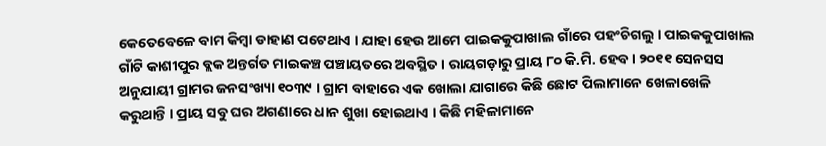କେତେବେଳେ ବାମ କିମ୍ବା ଡାହାଣ ପଟେଥାଏ । ଯାହା ହେଉ ଆମେ ପାଇକକୁପାଖାଲ ଗାଁରେ ପହଂଚିଗଲୁ । ପାଇକକୁପାଖାଲ ଗାଁଟି କାଶୀପୁର ବ୍ଲକ ଅନ୍ତର୍ଗତ ମାଇକଞ୍ଚ ପଞ୍ଚାୟତରେ ଅବସ୍ଥିତ । ରାୟଗଡ଼ାରୁ ପ୍ରାୟ ୮୦ କି.ମି. ହେବ। ୨୦୧୧ ସେନସସ ଅନୁଯାୟୀ ଗ୍ରାମର ଜନସଂଖ୍ୟା ୧୦୩୯ । ଗ୍ରାମ ବାହାରେ ଏକ ଖୋଲା ଯାଗାରେ କିଛି ଛୋଟ ପିଲାମାନେ ଖେଳାଖେଳି କରୁଥାନ୍ତି । ପ୍ରାୟ ସବୁ ଘର ଅଗଣାରେ ଧାନ ଶୁଖା ହୋଇଥାଏ । କିଛି ମହିଳାମାନେ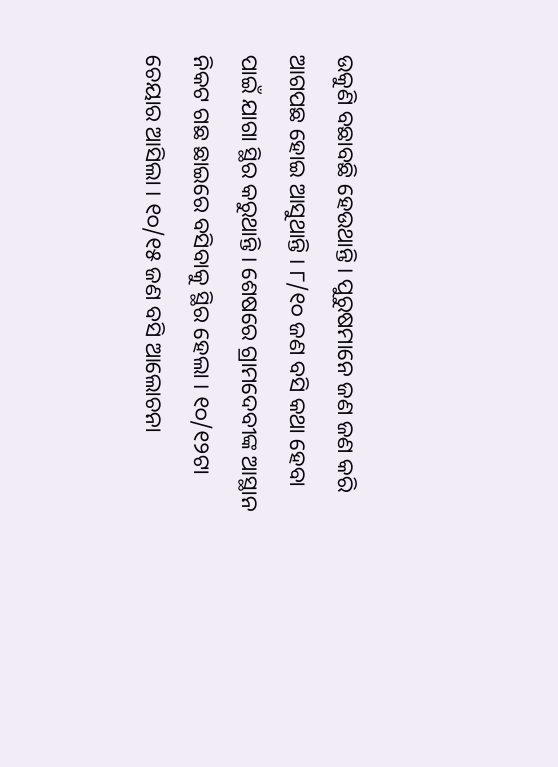ଉକୁଣି ବଛାବଛି ହେଉଥାନ୍ତି । ପୁରୁଷମାନେ ଜଣ ଜଣ କରି ଆଗପଛ ହୋଇ ଆସୁଥାନ୍ତି । ୮/୧୦ ଜଣ ବସି କଥା ହେବା ପାଇଁ ଯାଗା ସ୍ଥିର କରୁଥାନ୍ତି । ଶେଷରେ ଗ୍ରାମଦେବୀଙ୍କ ଆସ୍ଥାନ ନିକଟ ଗଛ ଛାଇରେ ବସିବାକୁ ସ୍ଥିର ହେଲା । ୧୦/୧୨ଟା ଚେୟାର ଆସିଲା । ୧୦/୧୫ ଜଣ ବସି ଆଲୋଚନା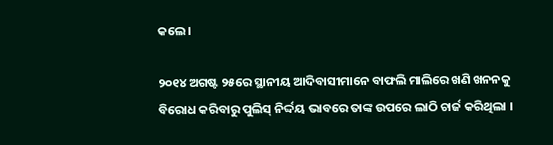କଲେ ।

୨୦୧୪ ଅଗଷ୍ଟ ୨୫ରେ ସ୍ଥାନୀୟ ଆଦିବାସୀମାନେ ବାଫଲି ମାଲିରେ ଖଣି ଖନନକୁ ବିରୋଧ କରିବାରୁ ପୁଲିସ୍ ନିର୍ଦ୍ଦୟ ଭାବରେ ତାଙ୍କ ଉପରେ ଲାଠି ଚାର୍ଜ କରିଥିଲା ।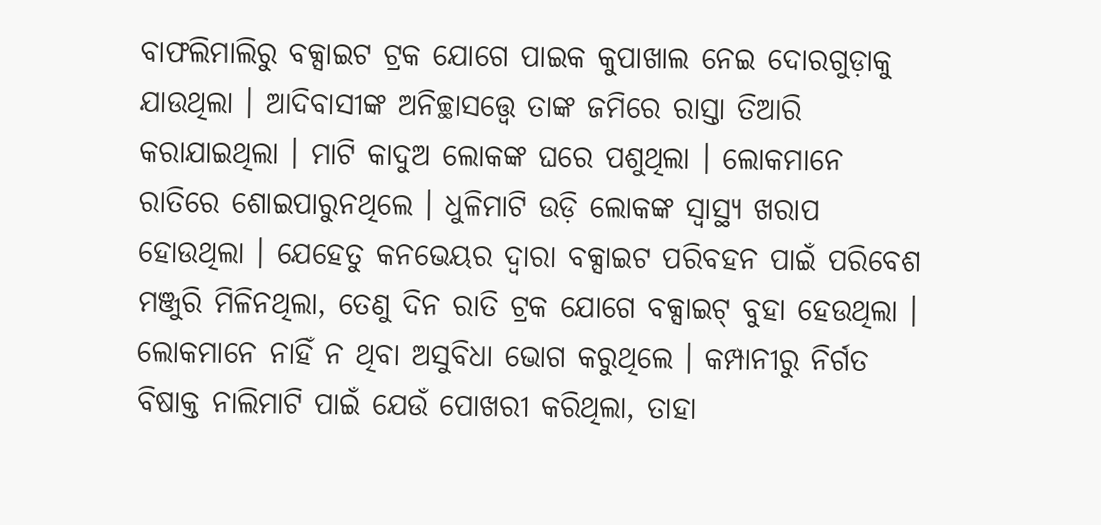ବାଫଲିମାଲିରୁ ବକ୍ସାଇଟ ଟ୍ରକ ଯୋଗେ ପାଇକ କୁପାଖାଲ ନେଇ ଦୋରଗୁଡ଼ାକୁ ଯାଉଥିଲା । ଆଦିବାସୀଙ୍କ ଅନିଚ୍ଛାସତ୍ତ୍ୱେ ତାଙ୍କ ଜମିରେ ରାସ୍ତା ତିଆରି କରାଯାଇଥିଲା । ମାଟି କାଦୁଅ ଲୋକଙ୍କ ଘରେ ପଶୁଥିଲା । ଲୋକମାନେ ରାତିରେ ଶୋଇପାରୁନଥିଲେ । ଧୁଳିମାଟି ଉଡ଼ି ଲୋକଙ୍କ ସ୍ୱାସ୍ଥ୍ୟ ଖରାପ ହୋଉଥିଲା । ଯେହେତୁ କନଭେୟର ଦ୍ୱାରା ବକ୍ସାଇଟ ପରିବହନ ପାଇଁ ପରିବେଶ ମଞ୍ଜୁରି ମିଳିନଥିଲା, ତେଣୁ ଦିନ ରାତି ଟ୍ରକ ଯୋଗେ ବକ୍ସାଇଟ୍ ବୁହା ହେଉଥିଲା । ଲୋକମାନେ ନାହିଁ ନ ଥିବା ଅସୁବିଧା ଭୋଗ କରୁଥିଲେ । କମ୍ପାନୀରୁ ନିର୍ଗତ ବିଷାକ୍ତ ନାଲିମାଟି ପାଇଁ ଯେଉଁ ପୋଖରୀ କରିଥିଲା, ତାହା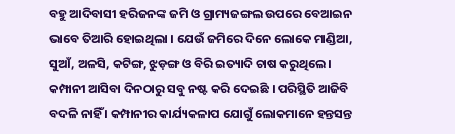ବହୁ ଆଦିବାସୀ ହରିଜନଙ୍କ ଜମି ଓ ଗ୍ରାମ୍ୟଜଙ୍ଗଲ ଉପରେ ବେଆଇନ ଭାବେ ତିଆରି ହୋଇଥିଲା । ଯେଉଁ ଜମିରେ ଦିନେ ଲୋକେ ମାଣ୍ଡିଆ, ସୁଆଁ, ଅଳସି, କଟିଙ୍ଗ, ଝୁଡ଼ଙ୍ଗ ଓ ବିରି ଇତ୍ୟାଦି ଚାଷ କରୁଥିଲେ । କମ୍ପାନୀ ଆସିବା ଦିନଠାରୁ ସବୁ ନଷ୍ଟ କରି ଦେଇଛି । ପରିସ୍ଥିତି ଆଜିବି ବଦଳି ନାହିଁ । କମ୍ପାନୀର କାର୍ଯ୍ୟକଳାପ ଯୋଗୁଁ ଲୋକମାନେ ହନ୍ତସନ୍ତ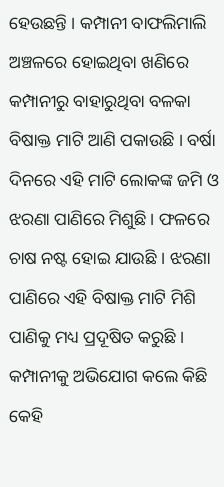ହେଉଛନ୍ତି । କମ୍ପାନୀ ବାଫଲିମାଲି ଅଞ୍ଚଳରେ ହୋଇଥିବା ଖଣିରେ କମ୍ପାନୀରୁ ବାହାରୁଥିବା ବଳକା ବିଷାକ୍ତ ମାଟି ଆଣି ପକାଉଛି । ବର୍ଷା ଦିନରେ ଏହି ମାଟି ଲୋକଙ୍କ ଜମି ଓ ଝରଣା ପାଣିରେ ମିଶୁଛି । ଫଳରେ ଚାଷ ନଷ୍ଟ ହୋଇ ଯାଉଛି । ଝରଣା ପାଣିରେ ଏହି ବିଷାକ୍ତ ମାଟି ମିଶି ପାଣିକୁ ମଧ୍ୟ ପ୍ରଦୂଷିତ କରୁଛି । କମ୍ପାନୀକୁ ଅଭିଯୋଗ କଲେ କିଛି କେହି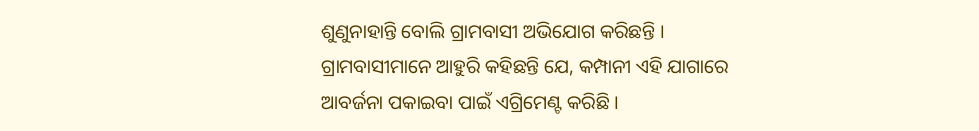ଶୁଣୁନାହାନ୍ତି ବୋଲି ଗ୍ରାମବାସୀ ଅଭିଯୋଗ କରିଛନ୍ତି । ଗ୍ରାମବାସୀମାନେ ଆହୁରି କହିଛନ୍ତି ଯେ, କମ୍ପାନୀ ଏହି ଯାଗାରେ ଆବର୍ଜନା ପକାଇବା ପାଇଁ ଏଗ୍ରିମେଣ୍ଟ କରିଛି ।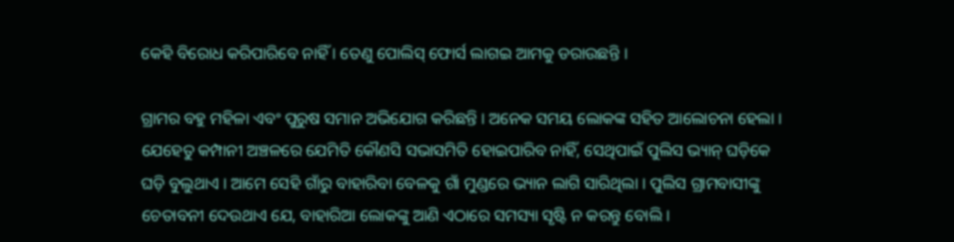କେହି ବିରୋଧ କରିପାରିବେ ନାହିଁ । ତେଣୁ ପୋଲିସ୍ ଫୋର୍ସ ଲାଗଇ ଆମକୁ ଡରାଉଛନ୍ତି ।

ଗ୍ରାମର ବହୁ ମହିଳା ଏବଂ ପୁରୁଷ ସମାନ ଅଭିଯୋଗ କରିଛନ୍ତି । ଅନେକ ସମୟ ଲୋକଙ୍କ ସହିତ ଆଲୋଚନା ହେଲା । ଯେହେତୁ କମ୍ପାନୀ ଅଞ୍ଚଳରେ ଯେମିତି କୌଣସି ସଭାସମିତି ହୋଇପାରିବ ନାହିଁ, ସେଥିପାଇଁ ପୁଲିସ ଭ୍ୟାନ୍ ଘଡ଼ିକେ ଘଡ଼ି ବୁଲୁଥାଏ । ଆମେ ସେହି ଗାଁରୁ ବାହାରିବା ବେଳକୁ ଗାଁ ମୁଣ୍ଡରେ ଭ୍ୟାନ ଲାଗି ସାରିଥିଲା । ପୁଲିସ ଗ୍ରାମବାସୀଙ୍କୁ ଚେତାବନୀ ଦେଉଥାଏ ଯେ, ବାହାରିଆ ଲୋକଙ୍କୁ ଆଣି ଏଠାରେ ସମସ୍ୟା ସୃଷ୍ଟି ନ କରନ୍ତୁ ବୋଲି ।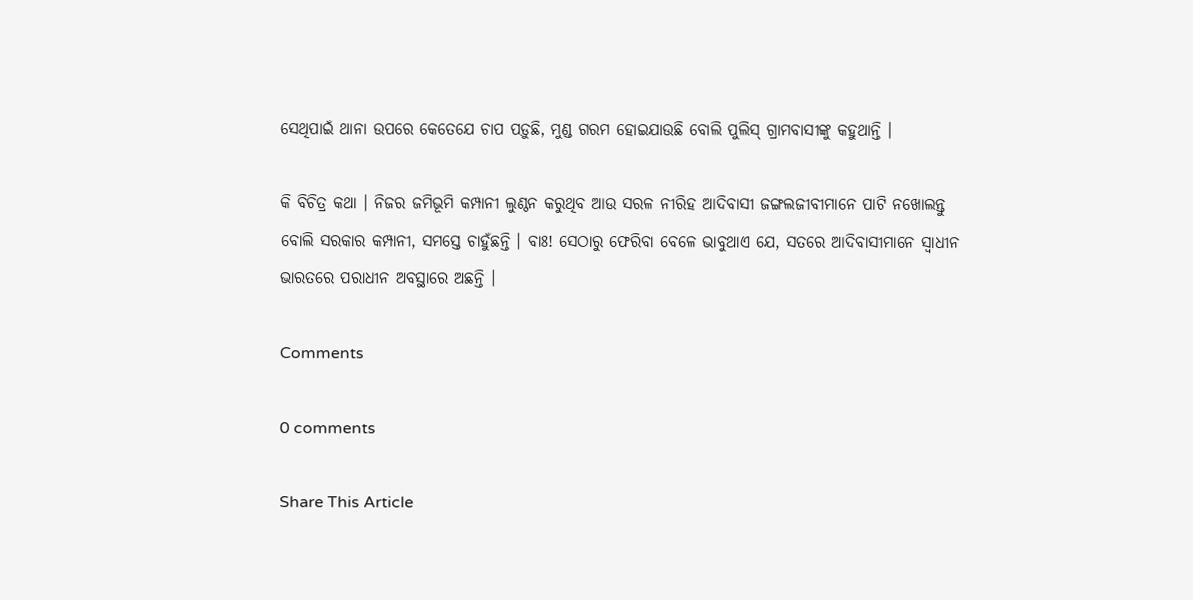ସେଥିପାଇଁ ଥାନା ଉପରେ କେତେଯେ ଚାପ ପଡ଼ୁଛି, ମୁଣ୍ଡ ଗରମ ହୋଇଯାଉଛି ବୋଲି ପୁଲିସ୍ ଗ୍ରାମବାସୀଙ୍କୁ କହୁଥାନ୍ତି ।

କି ବିଚିତ୍ର କଥା । ନିଜର ଜମିଭୂମି କମ୍ପାନୀ ଲୁଣ୍ଠନ କରୁଥିବ ଆଉ ସରଳ ନୀରିହ ଆଦିବାସୀ ଜଙ୍ଗଲଜୀବୀମାନେ ପାଟି ନଖୋଲନ୍ତୁ ବୋଲି ସରକାର କମ୍ପାନୀ, ସମସ୍ତେ ଚାହୁଁଛନ୍ତି । ବାଃ! ସେଠାରୁ ଫେରିବା ବେଳେ ଭାବୁଥାଏ ଯେ, ସତରେ ଆଦିବାସୀମାନେ ସ୍ୱାଧୀନ ଭାରତରେ ପରାଧୀନ ଅବସ୍ଥାରେ ଅଛନ୍ତି ।

Comments

0 comments

Share This Article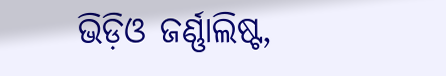ଭିଡ଼ିଓ ଜର୍ଣ୍ଣାଲିଷ୍ଟ,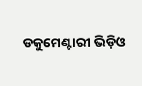ଡକୁମେଣ୍ଟାରୀ ଭିଡ଼ିଓ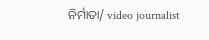ନିର୍ମାତା/ video journalist